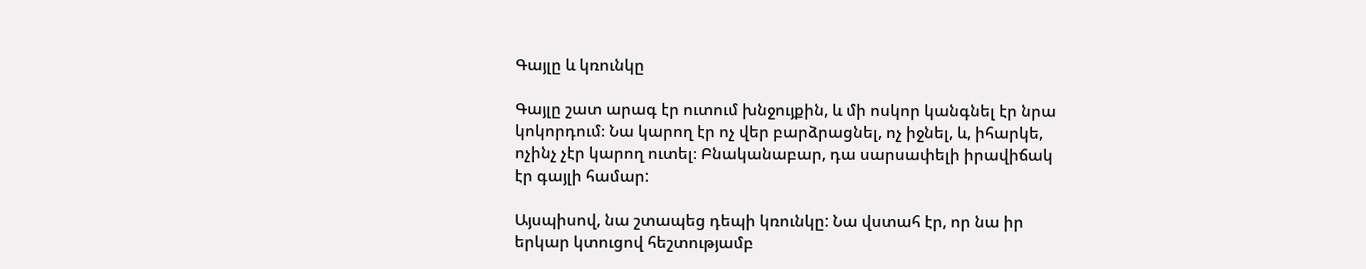Գայլը և կռունկը

Գայլը շատ արագ էր ուտում խնջույքին, և մի ոսկոր կանգնել էր նրա կոկորդում։ Նա կարող էր ոչ վեր բարձրացնել, ոչ իջնել, և, իհարկե, ոչինչ չէր կարող ուտել։ Բնականաբար, դա սարսափելի իրավիճակ էր գայլի համար:

Այսպիսով, նա շտապեց դեպի կռունկը: Նա վստահ էր, որ նա իր երկար կտուցով հեշտությամբ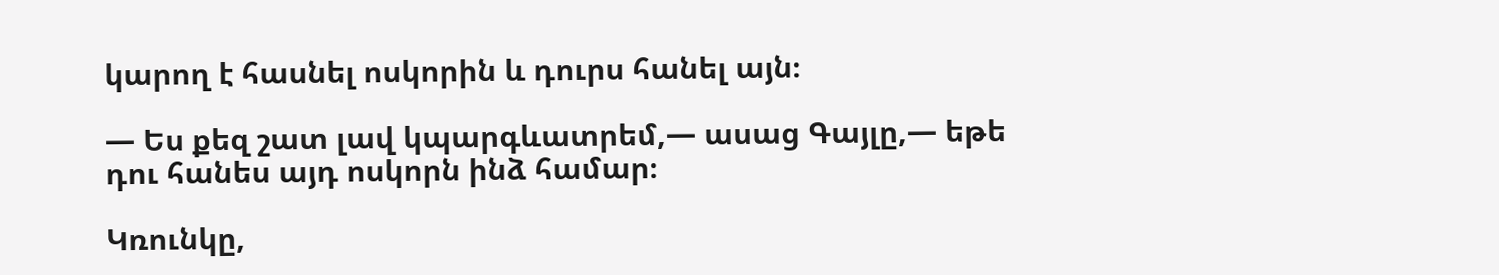կարող է հասնել ոսկորին և դուրս հանել այն։

— Ես քեզ շատ լավ կպարգևատրեմ,— ասաց Գայլը,— եթե դու հանես այդ ոսկորն ինձ համար։

Կռունկը,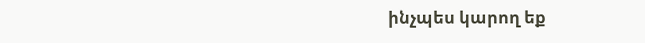ինչպես կարող եք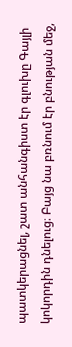պատկերացնել, շատ անհանգիստ էր գլուխը Գայլի կոկորդին դնելուց։ Բայց նա բռնում էր բնության մեջ,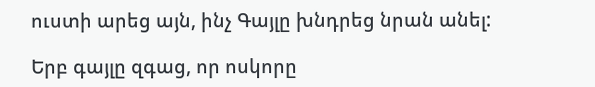ուստի արեց այն, ինչ Գայլը խնդրեց նրան անել:

Երբ գայլը զգաց, որ ոսկորը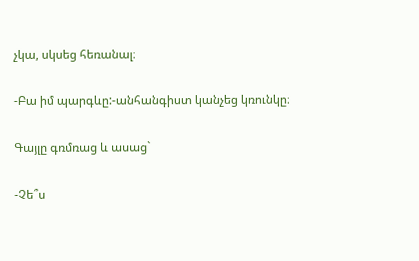չկա, սկսեց հեռանալ։

-Բա իմ պարգևը:-անհանգիստ կանչեց կռունկը։

Գայլը գռմռաց և ասաց`

-Չե՞ս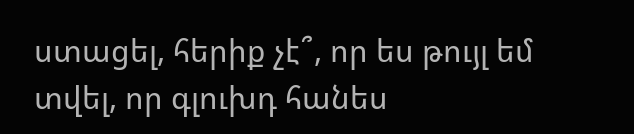ստացել, հերիք չէ՞, որ ես թույլ եմ տվել, որ գլուխդ հանես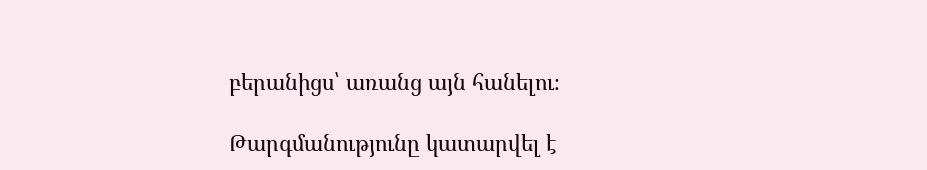բերանիցս՝ առանց այն հանելու։

Թարգմանությունը կատարվել է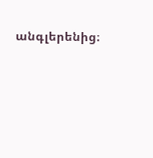անգլերենից։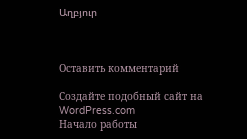Աղբյուր



Оставить комментарий

Создайте подобный сайт на WordPress.com
Начало работы